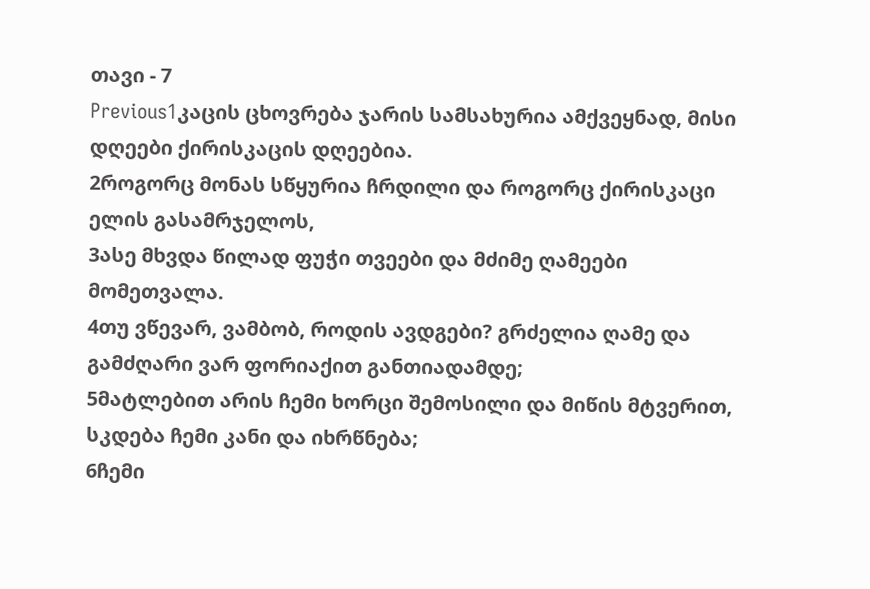თავი - 7
Previous1კაცის ცხოვრება ჯარის სამსახურია ამქვეყნად, მისი დღეები ქირისკაცის დღეებია.
2როგორც მონას სწყურია ჩრდილი და როგორც ქირისკაცი ელის გასამრჯელოს,
3ასე მხვდა წილად ფუჭი თვეები და მძიმე ღამეები მომეთვალა.
4თუ ვწევარ, ვამბობ, როდის ავდგები? გრძელია ღამე და გამძღარი ვარ ფორიაქით განთიადამდე;
5მატლებით არის ჩემი ხორცი შემოსილი და მიწის მტვერით, სკდება ჩემი კანი და იხრწნება;
6ჩემი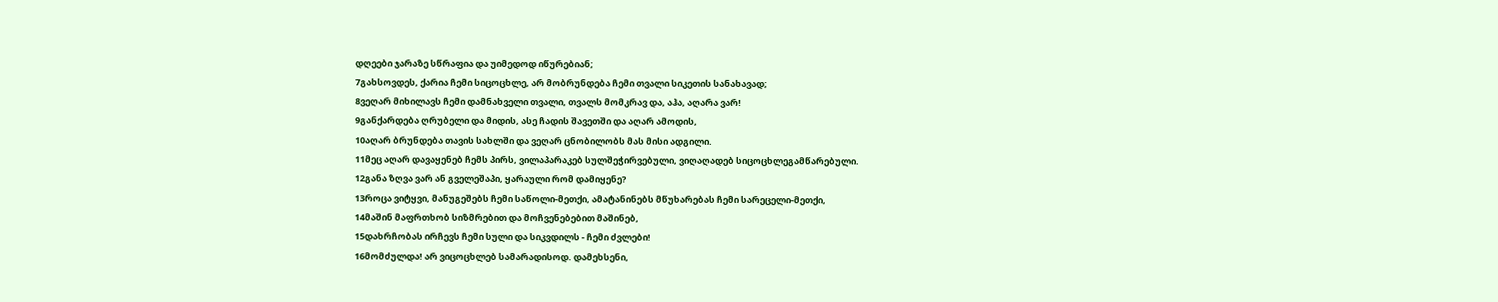დღეები ჯარაზე სწრაფია და უიმედოდ იწურებიან;
7გახსოვდეს, ქარია ჩემი სიცოცხლე, არ მობრუნდება ჩემი თვალი სიკეთის სანახავად;
8ვეღარ მიხილავს ჩემი დამნახველი თვალი, თვალს მომკრავ და, აჰა, აღარა ვარ!
9განქარდება ღრუბელი და მიდის, ასე ჩადის შავეთში და აღარ ამოდის,
10აღარ ბრუნდება თავის სახლში და ვეღარ ცნობილობს მას მისი ადგილი.
11მეც აღარ დავაყენებ ჩემს პირს, ვილაპარაკებ სულშეჭირვებული, ვიღაღადებ სიცოცხლეგამწარებული.
12განა ზღვა ვარ ან გველეშაპი, ყარაული რომ დამიყენე?
13როცა ვიტყვი, მანუგეშებს ჩემი საწოლი-მეთქი, ამატანინებს მწუხარებას ჩემი სარეცელი-მეთქი,
14მაშინ მაფრთხობ სიზმრებით და მოჩვენებებით მაშინებ,
15დახრჩობას ირჩევს ჩემი სული და სიკვდილს - ჩემი ძვლები!
16მომძულდა! არ ვიცოცხლებ სამარადისოდ. დამეხსენი,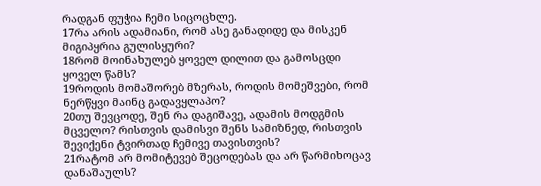რადგან ფუჭია ჩემი სიცოცხლე.
17რა არის ადამიანი, რომ ასე განადიდე და მისკენ მიგიპყრია გულისყური?
18რომ მოინახულებ ყოველ დილით და გამოსცდი ყოველ წამს?
19როდის მომაშორებ მზერას, როდის მომეშვები, რომ ნერწყვი მაინც გადავყლაპო?
20თუ შევცოდე, შენ რა დაგიშავე, ადამის მოდგმის მცველო? რისთვის დამისვი შენს სამიზნედ, რისთვის შევიქენი ტვირთად ჩემივე თავისთვის?
21რატომ არ მომიტევებ შეცოდებას და არ წარმიხოცავ დანაშაულს?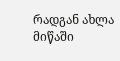რადგან ახლა მიწაში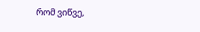რომ ვიწვე,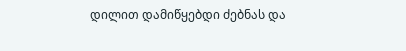დილით დამიწყებდი ძებნას და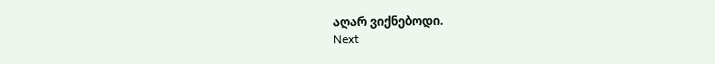აღარ ვიქნებოდი.
Next